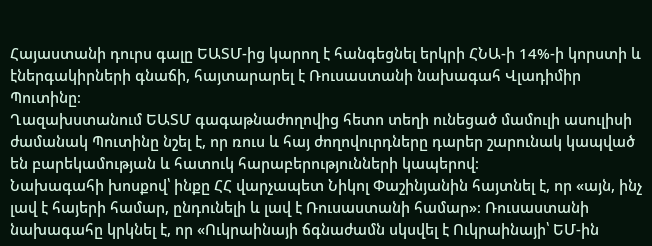Հայաստանի դուրս գալը ԵԱՏՄ-ից կարող է հանգեցնել երկրի ՀՆԱ-ի 14%-ի կորստի և էներգակիրների գնաճի, հայտարարել է Ռուսաստանի նախագահ Վլադիմիր Պուտինը։
Ղազախստանում ԵԱՏՄ գագաթնաժողովից հետո տեղի ունեցած մամուլի ասուլիսի ժամանակ Պուտինը նշել է, որ ռուս և հայ ժողովուրդները դարեր շարունակ կապված են բարեկամության և հատուկ հարաբերությունների կապերով։
Նախագահի խոսքով՝ ինքը ՀՀ վարչապետ Նիկոլ Փաշինյանին հայտնել է, որ «այն, ինչ լավ է հայերի համար, ընդունելի և լավ է Ռուսաստանի համար»։ Ռուսաստանի նախագահը կրկնել է, որ «Ուկրաինայի ճգնաժամն սկսվել է Ուկրաինայի՝ ԵՄ-ին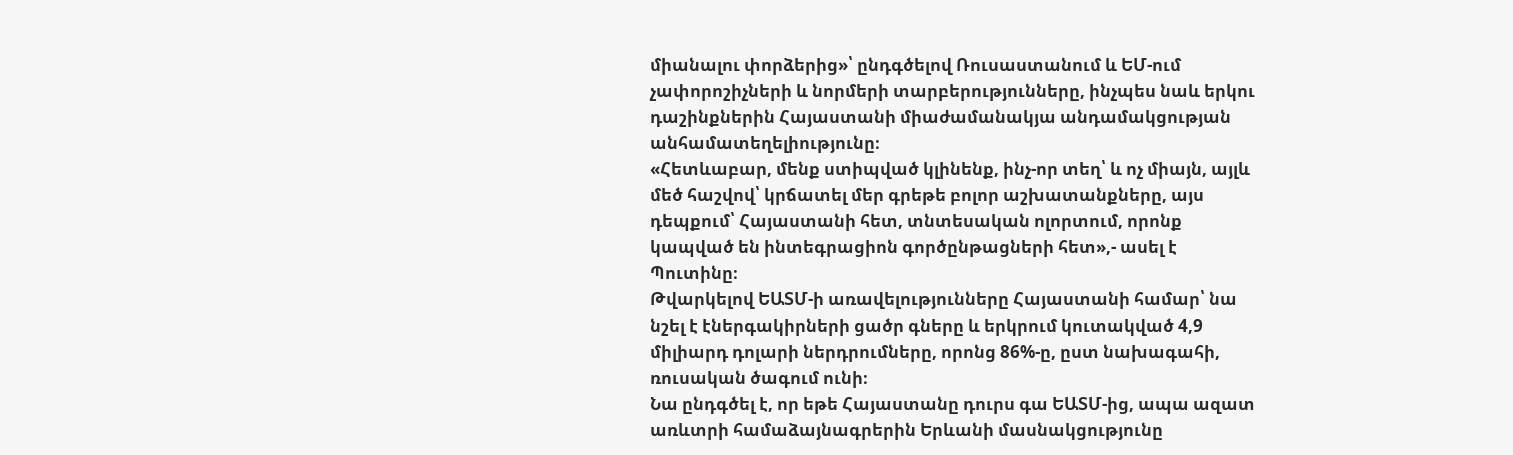միանալու փորձերից»՝ ընդգծելով Ռուսաստանում և ԵՄ-ում չափորոշիչների և նորմերի տարբերությունները, ինչպես նաև երկու դաշինքներին Հայաստանի միաժամանակյա անդամակցության անհամատեղելիությունը։
«Հետևաբար, մենք ստիպված կլինենք, ինչ-որ տեղ՝ և ոչ միայն, այլև մեծ հաշվով՝ կրճատել մեր գրեթե բոլոր աշխատանքները, այս դեպքում՝ Հայաստանի հետ, տնտեսական ոլորտում, որոնք կապված են ինտեգրացիոն գործընթացների հետ»,- ասել է Պուտինը։
Թվարկելով ԵԱՏՄ-ի առավելությունները Հայաստանի համար՝ նա նշել է էներգակիրների ցածր գները և երկրում կուտակված 4,9 միլիարդ դոլարի ներդրումները, որոնց 86%-ը, ըստ նախագահի, ռուսական ծագում ունի։
Նա ընդգծել է, որ եթե Հայաստանը դուրս գա ԵԱՏՄ-ից, ապա ազատ առևտրի համաձայնագրերին Երևանի մասնակցությունը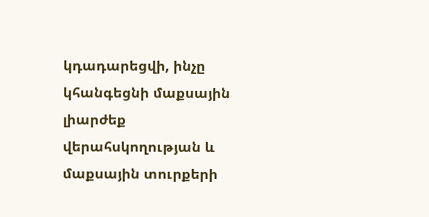կդադարեցվի, ինչը կհանգեցնի մաքսային լիարժեք վերահսկողության և մաքսային տուրքերի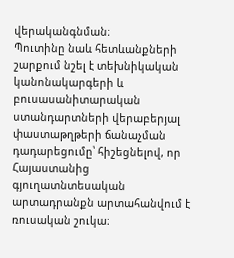վերականգնման։
Պուտինը նաև հետևանքների շարքում նշել է տեխնիկական կանոնակարգերի և բուսասանիտարական ստանդարտների վերաբերյալ փաստաթղթերի ճանաչման դադարեցումը՝ հիշեցնելով, որ Հայաստանից գյուղատնտեսական արտադրանքն արտահանվում է ռուսական շուկա։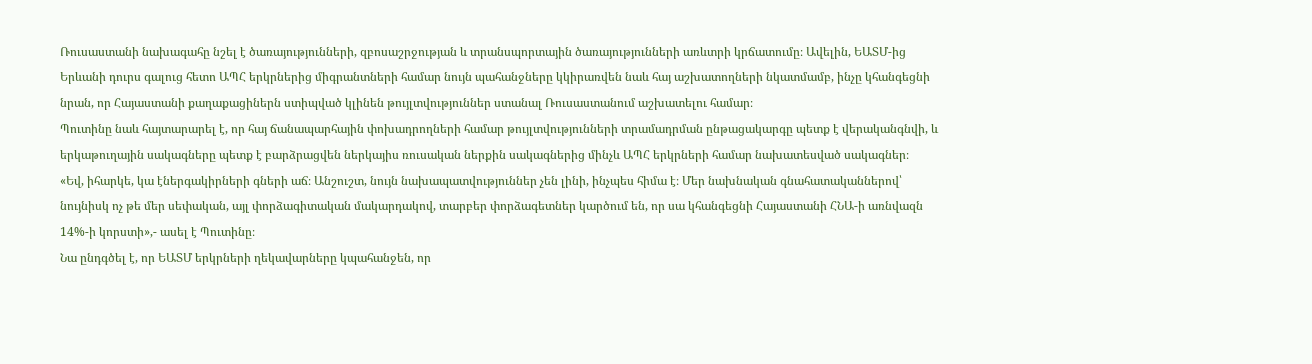Ռուսաստանի նախագահը նշել է ծառայությունների, զբոսաշրջության և տրանսպորտային ծառայությունների առևտրի կրճատումը։ Ավելին, ԵԱՏՄ-ից Երևանի դուրս գալուց հետո ԱՊՀ երկրներից միգրանտների համար նույն պահանջները կկիրառվեն նաև հայ աշխատողների նկատմամբ, ինչը կհանգեցնի նրան, որ Հայաստանի քաղաքացիներն ստիպված կլինեն թույլտվություններ ստանալ Ռուսաստանում աշխատելու համար։
Պուտինը նաև հայտարարել է, որ հայ ճանապարհային փոխադրողների համար թույլտվությունների տրամադրման ընթացակարգը պետք է վերականգնվի, և երկաթուղային սակագները պետք է բարձրացվեն ներկայիս ռուսական ներքին սակագներից մինչև ԱՊՀ երկրների համար նախատեսված սակագներ։
«Եվ, իհարկե, կա էներգակիրների գների աճ։ Անշուշտ, նույն նախապատվություններ չեն լինի, ինչպես հիմա է։ Մեր նախնական գնահատականներով՝ նույնիսկ ոչ թե մեր սեփական, այլ փորձագիտական մակարդակով, տարբեր փորձագետներ կարծում են, որ սա կհանգեցնի Հայաստանի ՀՆԱ-ի առնվազն 14%-ի կորստի»,- ասել է Պուտինը։
Նա ընդգծել է, որ ԵԱՏՄ երկրների ղեկավարները կպահանջեն, որ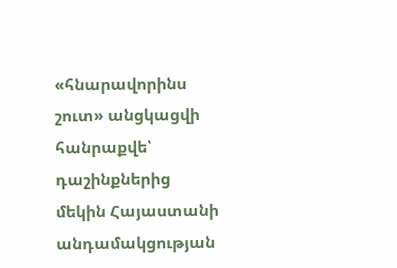«հնարավորինս շուտ» անցկացվի հանրաքվե՝ դաշինքներից մեկին Հայաստանի անդամակցության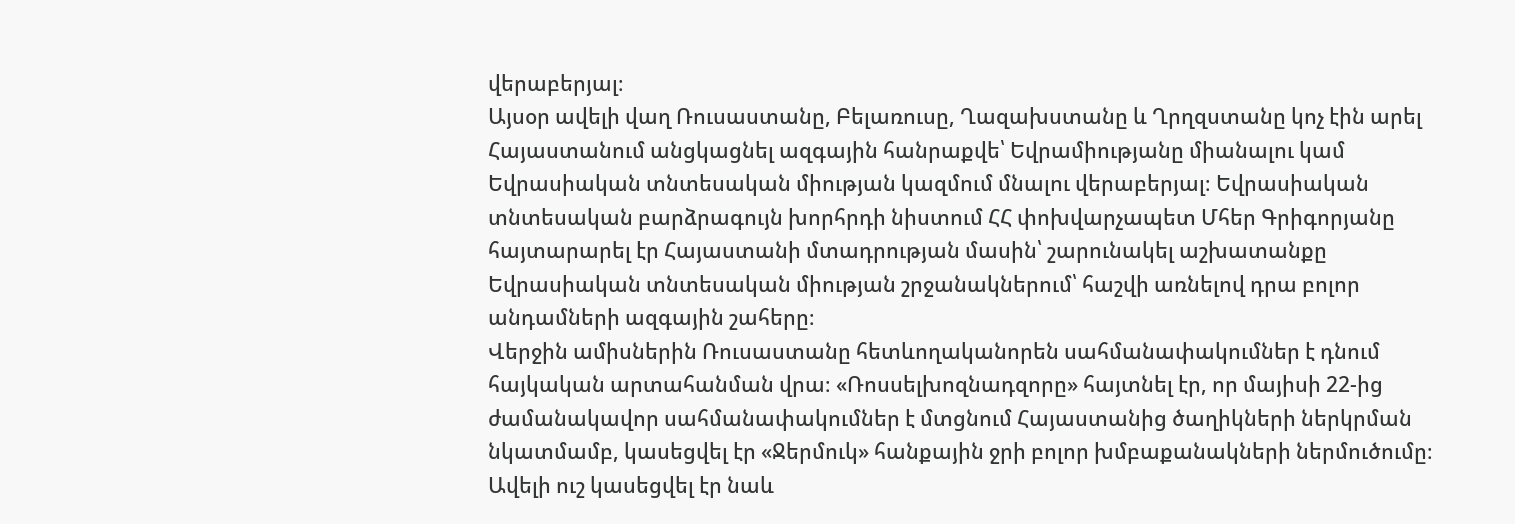վերաբերյալ։
Այսօր ավելի վաղ Ռուսաստանը, Բելառուսը, Ղազախստանը և Ղրղզստանը կոչ էին արել Հայաստանում անցկացնել ազգային հանրաքվե՝ Եվրամիությանը միանալու կամ Եվրասիական տնտեսական միության կազմում մնալու վերաբերյալ։ Եվրասիական տնտեսական բարձրագույն խորհրդի նիստում ՀՀ փոխվարչապետ Մհեր Գրիգորյանը հայտարարել էր Հայաստանի մտադրության մասին՝ շարունակել աշխատանքը Եվրասիական տնտեսական միության շրջանակներում՝ հաշվի առնելով դրա բոլոր անդամների ազգային շահերը։
Վերջին ամիսներին Ռուսաստանը հետևողականորեն սահմանափակումներ է դնում հայկական արտահանման վրա։ «Ռոսսելխոզնադզորը» հայտնել էր, որ մայիսի 22-ից ժամանակավոր սահմանափակումներ է մտցնում Հայաստանից ծաղիկների ներկրման նկատմամբ, կասեցվել էր «Ջերմուկ» հանքային ջրի բոլոր խմբաքանակների ներմուծումը։
Ավելի ուշ կասեցվել էր նաև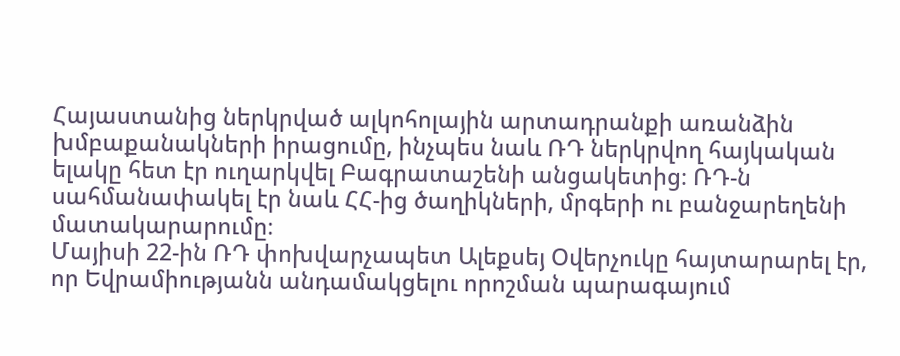Հայաստանից ներկրված ալկոհոլային արտադրանքի առանձին խմբաքանակների իրացումը, ինչպես նաև ՌԴ ներկրվող հայկական ելակը հետ էր ուղարկվել Բագրատաշենի անցակետից։ ՌԴ-ն սահմանափակել էր նաև ՀՀ-ից ծաղիկների, մրգերի ու բանջարեղենի մատակարարումը։
Մայիսի 22-ին ՌԴ փոխվարչապետ Ալեքսեյ Օվերչուկը հայտարարել էր, որ Եվրամիությանն անդամակցելու որոշման պարագայում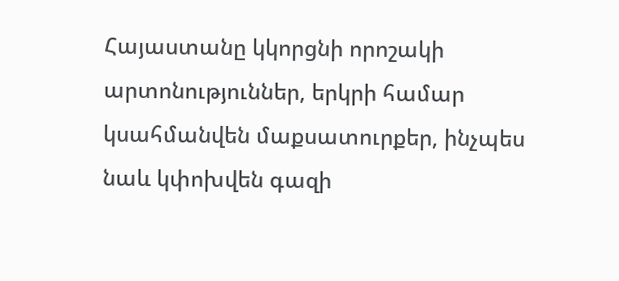Հայաստանը կկորցնի որոշակի արտոնություններ, երկրի համար կսահմանվեն մաքսատուրքեր, ինչպես նաև կփոխվեն գազի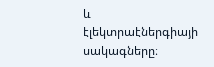և էլեկտրաէներգիայի սակագները։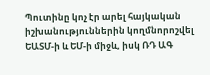Պուտինը կոչ էր արել հայկական իշխանություններին կողմնորոշվել ԵԱՏՄ-ի և ԵՄ-ի միջև, իսկ ՌԴ ԱԳ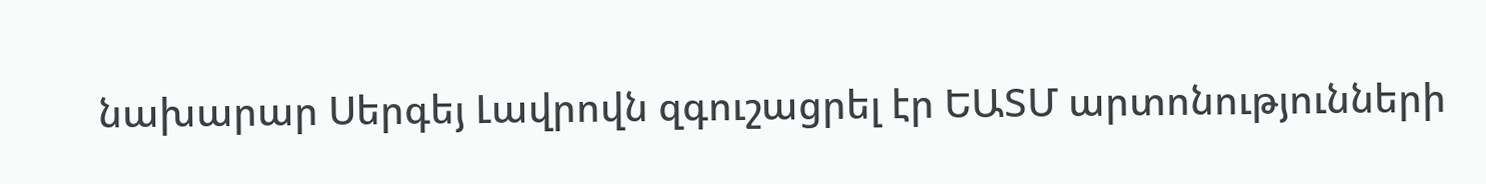նախարար Սերգեյ Լավրովն զգուշացրել էր ԵԱՏՄ արտոնությունների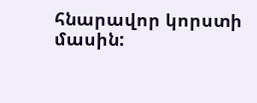հնարավոր կորստի մասին: